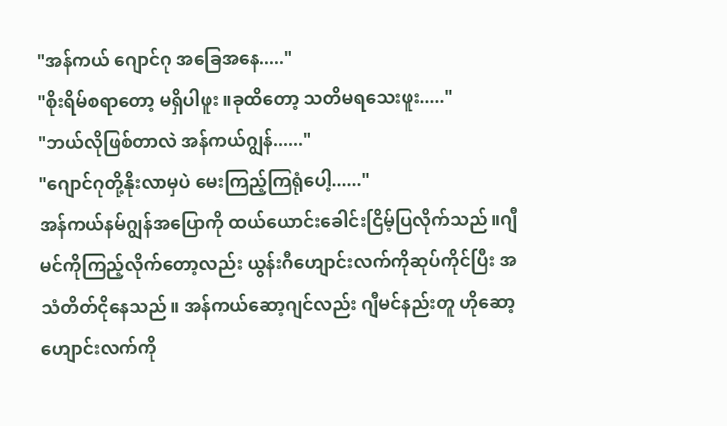"အန်ကယ် ဂျောင်ဂု အခြေအနေ....."
"စိုးရိမ်စရာတော့ မရှိပါဖူး ။ခုထိတော့ သတိမရသေးဖူး....."
"ဘယ်လိုဖြစ်တာလဲ အန်ကယ်ဂျွန်......"
"ဂျောင်ဂုတို့နိုးလာမှပဲ မေးကြည့်ကြရုံပေါ့......"
အန်ကယ်နမ်ဂျွန်အပြောကို ထယ်ယောင်းခေါင်းငြိမ့်ပြလိုက်သည်။ဂျီမင်ကိုကြည့်လိုက်တော့လည်း ယွန်းဂီဟျောင်းလက်ကိုဆုပ်ကိုင်ပြီး အသံတိတ်ငိုနေသည်။ အန်ကယ်ဆော့ဂျင်လည်း ဂျီမင်နည်းတူ ဟိုဆော့ဟျောင်းလက်ကို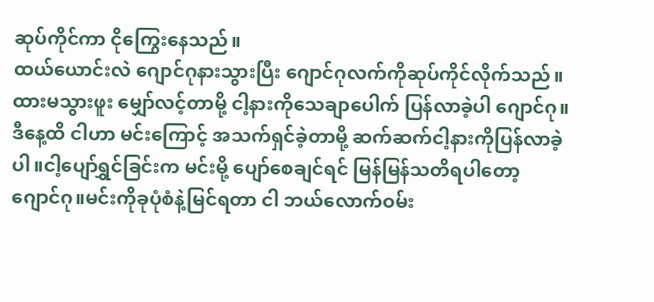ဆုပ်ကိုင်ကာ ငိုကြွေးနေသည်။
ထယ်ယောင်းလဲ ဂျောင်ဂုနားသွားပြီး ဂျောင်ဂုလက်ကိုဆုပ်ကိုင်လိုက်သည်။ ထားမသွားဖူး မျှော်လင့်တာမို့ ငါ့နားကိုသေချာပေါက် ပြန်လာခဲ့ပါ ဂျောင်ဂု။
ဒီနေ့ထိ ငါဟာ မင်းကြောင့် အသက်ရှင်ခဲ့တာမို့ ဆက်ဆက်ငါ့နားကိုပြန်လာခဲ့ပါ။ငါ့ပျော်ရွှင်ခြင်းက မင်းမို့ ပျော်စေချင်ရင် မြန်မြန်သတိရပါတော့ ဂျောင်ဂု။မင်းကိုခုပုံစံနဲ့မြင်ရတာ ငါ ဘယ်လောက်ဝမ်း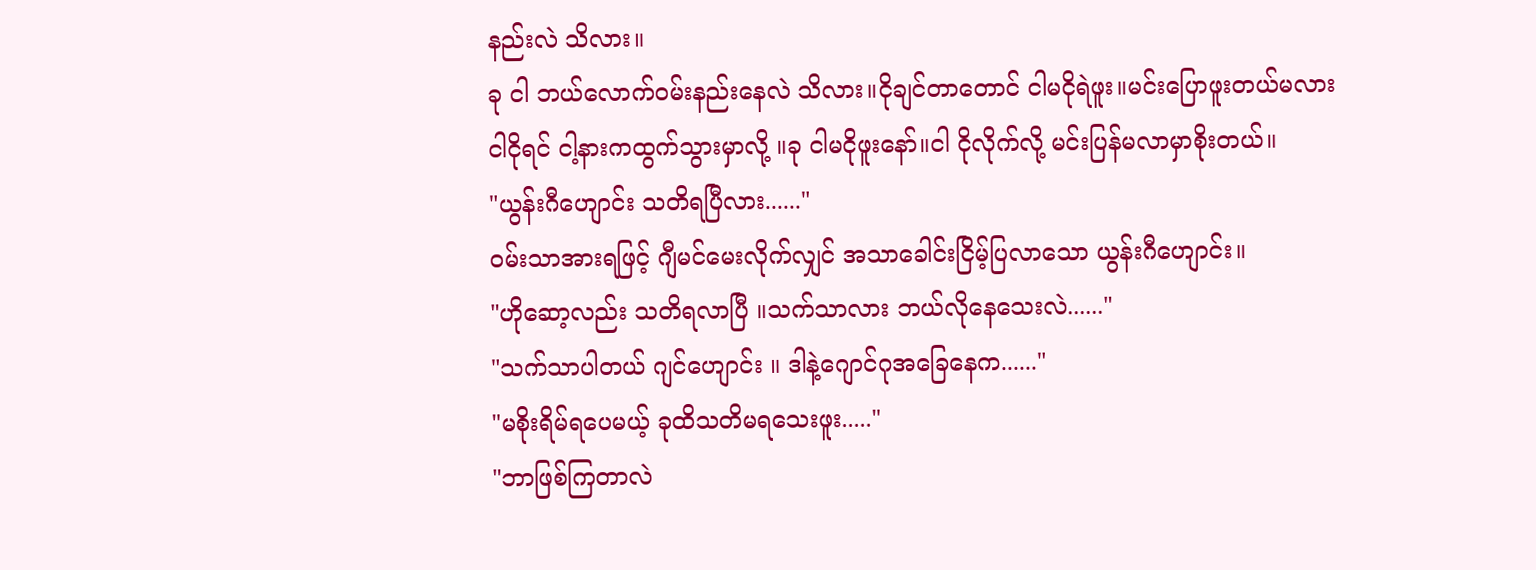နည်းလဲ သိလား။
ခု ငါ ဘယ်လောက်ဝမ်းနည်းနေလဲ သိလား။ငိုချင်တာတောင် ငါမငိုရဲဖူး။မင်းပြောဖူးတယ်မလား ငါငိုရင် ငါ့နားကထွက်သွားမှာလို့ ။ခု ငါမငိုဖူးနော်။ငါ ငိုလိုက်လို့ မင်းပြန်မလာမှာစိုးတယ်။
"ယွန်းဂီဟျောင်း သတိရပြီလား......"
ဝမ်းသာအားရဖြင့် ဂျီမင်မေးလိုက်လျှင် အသာခေါင်းငြိမ့်ပြလာသော ယွန်းဂီဟျောင်း။
"ဟိုဆော့လည်း သတိရလာပြီ ။သက်သာလား ဘယ်လိုနေသေးလဲ......"
"သက်သာပါတယ် ဂျင်ဟျောင်း ။ ဒါနဲ့ဂျောင်ဂုအခြေနေက......"
"မစိုးရိမ်ရပေမယ့် ခုထိသတိမရသေးဖူး....."
"ဘာဖြစ်ကြတာလဲ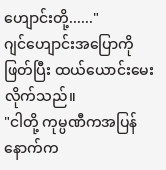ဟျောင်းတို့......"
ဂျင်ဟျောင်းအပြောကိုဖြတ်ပြီး ထယ်ယောင်းမေးလိုက်သည်။
"ငါတို့ ကုမ္ပဏီကအပြန် နောက်က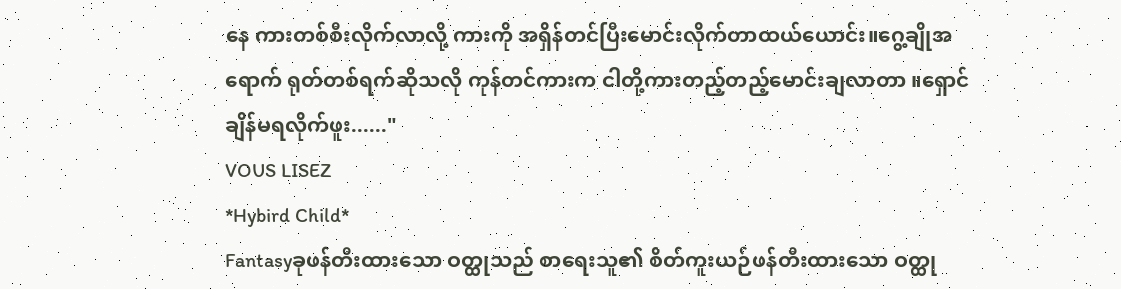နေ ကားတစ်စီးလိုက်လာလို့ ကားကို အရှိန်တင်ပြီးမောင်းလိုက်တာထယ်ယောင်း။ဂွေ့ချိုအရောက် ရုတ်တစ်ရက်ဆိုသလို ကုန်တင်ကားက ငါတို့ကားတည့်တည့်မောင်းချလာတာ ။ရှောင်ချိန်မရလိုက်ဖူး......"
VOUS LISEZ
*Hybird Child*
Fantasyခုဖန်တီးထားသော ဝတ္ထုသည် စာရေးသူ၏ စိတ်ကူးယဉ်ဖန်တီးထားသော ဝတ္ထု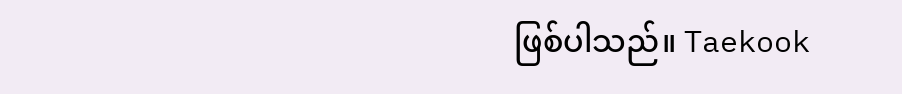ဖြစ်ပါသည်။ Taekook